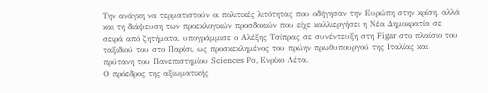Την ανάγκη να τερματιστούν οι πολιτικές λιτότητας που οδήγησαν την Ευρώπη στην κρίση, αλλά και τη διάψευση των προεκλογικών προσδοκιών που είχε καλλιεργήσει η Νέα Δημοκρατία σε σειρά από ζητήματα, υπογράμμισε ο Αλέξης Τσίπρας σε συνέντευξη στη Figar στο πλαίσιο του ταξιδιού του στο Παρίσι, ως προσκεκλημένος του πρώην πρωθυπουργού της Ιταλίας και πρύτανη του Πανεπιστημίου Sciences Po, Ενρίκο Λέτα.
Ο πρόεδρος της αξιωματικής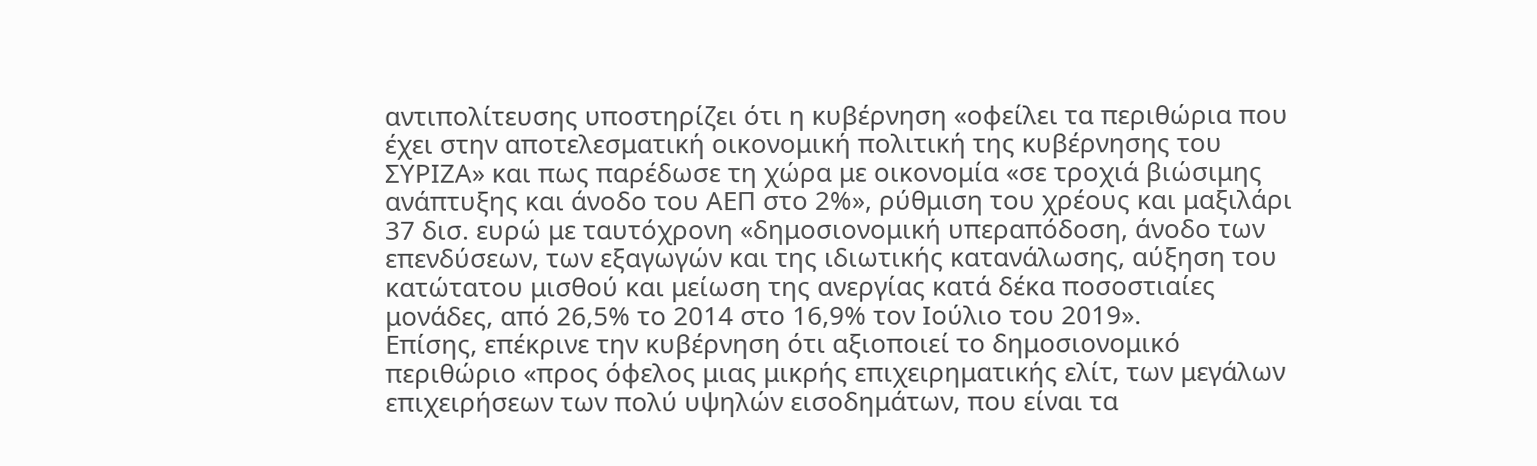αντιπολίτευσης υποστηρίζει ότι η κυβέρνηση «οφείλει τα περιθώρια που έχει στην αποτελεσματική οικονομική πολιτική της κυβέρνησης του ΣΥΡΙΖΑ» και πως παρέδωσε τη χώρα με οικονομία «σε τροχιά βιώσιμης ανάπτυξης και άνοδο του ΑΕΠ στο 2%», ρύθμιση του χρέους και μαξιλάρι 37 δισ. ευρώ με ταυτόχρονη «δημοσιονομική υπεραπόδοση, άνοδο των επενδύσεων, των εξαγωγών και της ιδιωτικής κατανάλωσης, αύξηση του κατώτατου μισθού και μείωση της ανεργίας κατά δέκα ποσοστιαίες μονάδες, από 26,5% το 2014 στο 16,9% τον Ιούλιο του 2019».
Επίσης, επέκρινε την κυβέρνηση ότι αξιοποιεί το δημοσιονομικό περιθώριο «προς όφελος μιας μικρής επιχειρηματικής ελίτ, των μεγάλων επιχειρήσεων των πολύ υψηλών εισοδημάτων, που είναι τα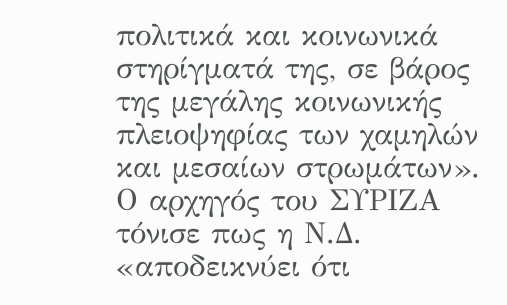πολιτικά και κοινωνικά στηρίγματά της, σε βάρος της μεγάλης κοινωνικής πλειοψηφίας των χαμηλών και μεσαίων στρωμάτων».
Ο αρχηγός του ΣΥΡΙΖΑ τόνισε πως η Ν.Δ. «αποδεικνύει ότι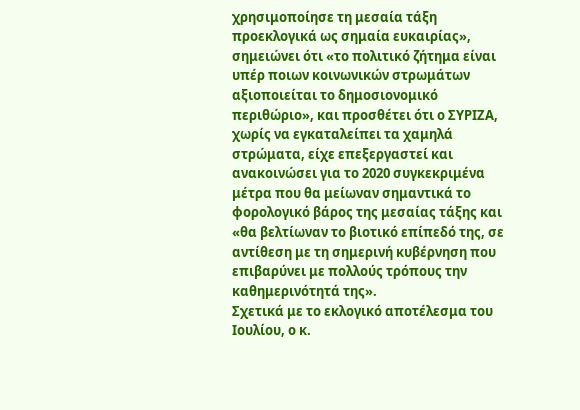χρησιμοποίησε τη μεσαία τάξη προεκλογικά ως σημαία ευκαιρίας», σημειώνει ότι «το πολιτικό ζήτημα είναι υπέρ ποιων κοινωνικών στρωμάτων αξιοποιείται το δημοσιονομικό περιθώριο», και προσθέτει ότι ο ΣΥΡΙΖΑ, χωρίς να εγκαταλείπει τα χαμηλά στρώματα, είχε επεξεργαστεί και ανακοινώσει για το 2020 συγκεκριμένα μέτρα που θα μείωναν σημαντικά το φορολογικό βάρος της μεσαίας τάξης και «θα βελτίωναν το βιοτικό επίπεδό της, σε αντίθεση με τη σημερινή κυβέρνηση που επιβαρύνει με πολλούς τρόπους την καθημερινότητά της».
Σχετικά με το εκλογικό αποτέλεσμα του Ιουλίου, ο κ.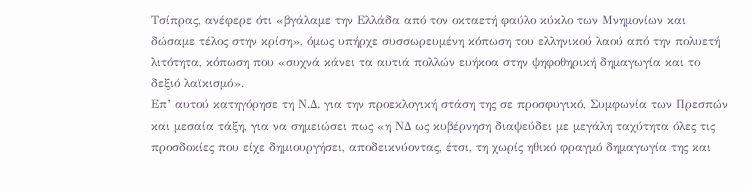Τσίπρας, ανέφερε ότι «βγάλαμε την Ελλάδα από τον οκταετή φαύλο κύκλο των Μνημονίων και δώσαμε τέλος στην κρίση», όμως υπήρχε συσσωρευμένη κόπωση του ελληνικού λαού από την πολυετή λιτότητα, κόπωση που «συχνά κάνει τα αυτιά πολλών ευήκοα στην ψηφοθηρική δημαγωγία και το δεξιό λαϊκισμό».
Επ’ αυτού κατηγόρησε τη Ν.Δ. για την προεκλογική στάση της σε προσφυγικό, Συμφωνία των Πρεσπών και μεσαία τάξη, για να σημειώσει πως «η ΝΔ ως κυβέρνηση διαψεύδει με μεγάλη ταχύτητα όλες τις προσδοκίες που είχε δημιουργήσει, αποδεικνύοντας, έτσι, τη χωρίς ηθικό φραγμό δημαγωγία της και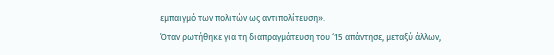εμπαιγμό των πολιτών ως αντιπολίτευση».
Όταν ρωτήθηκε για τη διαπραγμάτευση του ‘15 απάντησε, μεταξύ άλλων,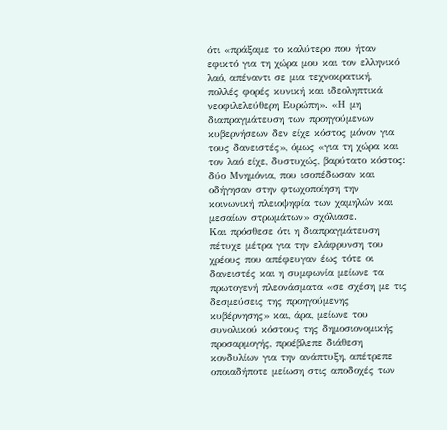ότι «πράξαμε το καλύτερο που ήταν εφικτό για τη χώρα μου και τον ελληνικό λαό, απέναντι σε μια τεχνοκρατική, πολλές φορές κυνική και ιδεοληπτικά νεοφιλελεύθερη Ευρώπη». «Η μη διαπραγμάτευση των προηγούμενων κυβερνήσεων δεν είχε κόστος μόνον για τους δανειστές», όμως «για τη χώρα και τον λαό είχε, δυστυχώς, βαρύτατο κόστος: δύο Μνημόνια, που ισοπέδωσαν και οδήγησαν στην φτωχοποίηση την κοινωνική πλειοψηφία των χαμηλών και μεσαίων στρωμάτων» σχόλιασε.
Και πρόσθεσε ότι η διαπραγμάτευση πέτυχε μέτρα για την ελάφρυνση του χρέους που απέφευγαν έως τότε οι δανειστές και η συμφωνία μείωνε τα πρωτογενή πλεονάσματα «σε σχέση με τις δεσμεύσεις της προηγούμενης κυβέρνησης» και, άρα, μείωνε του συνολικού κόστους της δημοσιονομικής προσαρμογής, προέβλεπε διάθεση κονδυλίων για την ανάπτυξη, απέτρεπε οποιαδήποτε μείωση στις αποδοχές των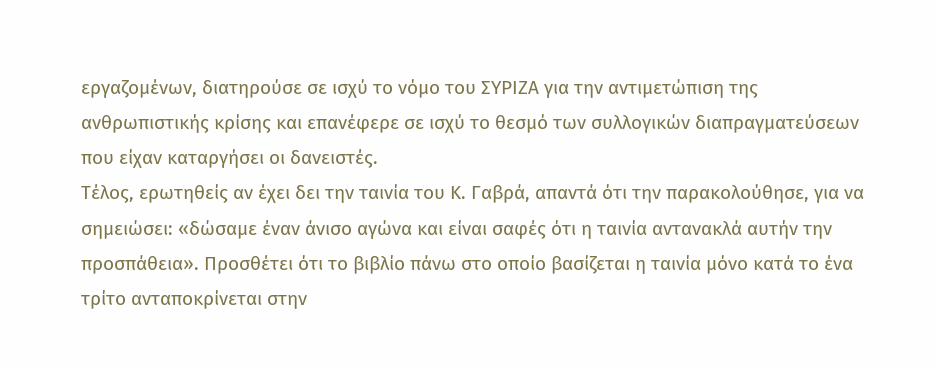εργαζομένων, διατηρούσε σε ισχύ το νόμο του ΣΥΡΙΖΑ για την αντιμετώπιση της ανθρωπιστικής κρίσης και επανέφερε σε ισχύ το θεσμό των συλλογικών διαπραγματεύσεων που είχαν καταργήσει οι δανειστές.
Τέλος, ερωτηθείς αν έχει δει την ταινία του Κ. Γαβρά, απαντά ότι την παρακολούθησε, για να σημειώσει: «δώσαμε έναν άνισο αγώνα και είναι σαφές ότι η ταινία αντανακλά αυτήν την προσπάθεια». Προσθέτει ότι το βιβλίο πάνω στο οποίο βασίζεται η ταινία μόνο κατά το ένα τρίτο ανταποκρίνεται στην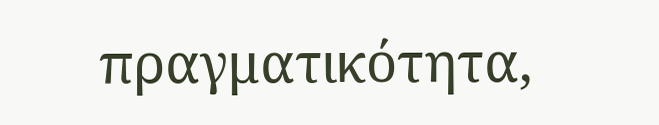πραγματικότητα,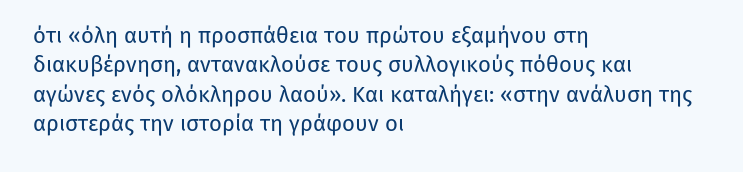ότι «όλη αυτή η προσπάθεια του πρώτου εξαμήνου στη διακυβέρνηση, αντανακλούσε τους συλλογικούς πόθους και αγώνες ενός ολόκληρου λαού». Και καταλήγει: «στην ανάλυση της αριστεράς την ιστορία τη γράφουν οι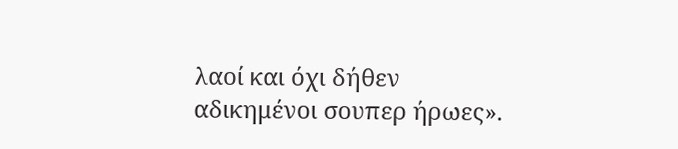λαοί και όχι δήθεν αδικημένοι σουπερ ήρωες».